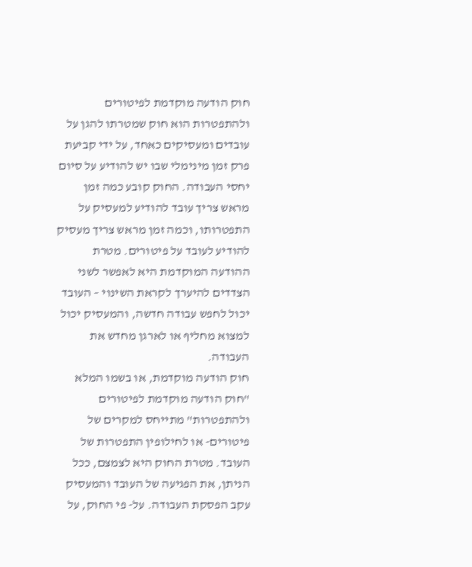חוק הודעה מוקדמת לפיטורים ולהתפטרות הוא חוק שמטרתו להגן על עובדים ומעסיקים כאחד, על ידי קביעת פרק זמן מינימלי שבו יש להודיע על סיום יחסי העבודה. החוק קובע כמה זמן מראש צריך עובד להודיע למעסיק על התפטרותו, וכמה זמן מראש צריך מעסיק להודיע לעובד על פיטורים. מטרת ההודעה המוקדמת היא לאפשר לשני הצדדים להיערך לקראת השינוי – העובד יכול לחפש עבודה חדשה, והמעסיק יכול למצוא מחליף או לארגן מחדש את העבודה.
חוק הודעה מוקדמת, או בשמו המלא "חוק הודעה מוקדמת לפיטורים ולהתפטרות" מתייחס למקרים של פיטורים- או לחילופין התפטרות של העובד. מטרת החוק היא לצמצם, ככל הניתן, את הפגיעה של העובד והמעסיק עקב הפסקת העבודה. על- פי החוק, על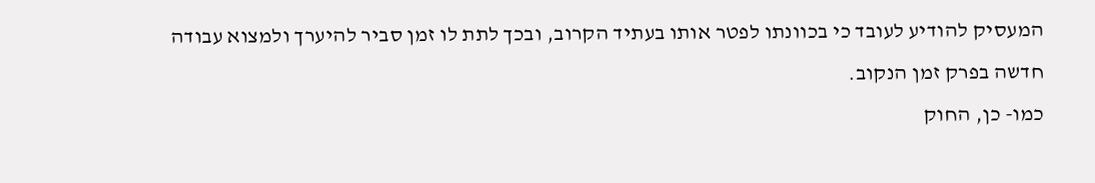המעסיק להודיע לעובד כי בכוונתו לפטר אותו בעתיד הקרוב, ובכך לתת לו זמן סביר להיערך ולמצוא עבודה חדשה בפרק זמן הנקוב.
כמו- כן, החוק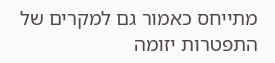מתייחס כאמור גם למקרים של התפטרות יזומה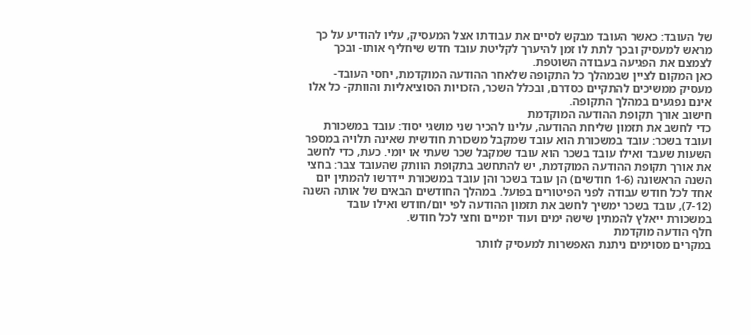של העובד: כאשר העובד מבקש לסיים את עבודתו אצל המעסיק, עליו להודיע על כך מראש למעסיק ובכך לתת לו זמן להיערך לקליטת עובד חדש שיחליף אותו- ובכך לצמצם את הפגיעה בעבודה השוטפת.
כאן המקום לציין שבמהלך כל התקופה שלאחר ההודעה המוקדמת, יחסי העובד- מעסיק ממשיכים להתקיים כסדרם, ובכלל השכר, הזכויות הסוציאליות והוותק- כל אלו אינם נפגעים במהלך התקופה.
חישוב אורך תקופת ההודעה המוקדמת
כדי לחשב את תזמון שליחת ההודעה, עלינו להכיר שני מושגי יסוד: עובד במשכורת ועובד בשכר: עובד במשכורת הוא עובד שמקבל משכורת חודשית שאינה תלויה במספר השעות שעבד ואילו עובד בשכר הוא עובד שמקבל שכר שעתי או יומי. כעת, כדי לחשב את אורך תקופת ההודעה המוקדמת, יש להתחשב בתקופת הוותק שהעובד צבר: בחצי השנה הראשונה (1-6 חודשים) הן עובד בשכר והן עובד במשכורת יידרשו להמתין יום אחד לכל חודש עבודה לפני הפיטורים בפועל. במהלך החודשים הבאים של אותה השנה (7-12), עובד בשכר ימשיך לחשב את תזמון ההודעה לפי יום/חודש ואילו עובד במשכורת ייאלץ להמתין שישה ימים ועוד יומיים וחצי לכל חודש.
חלף הודעה מוקדמת
במקרים מסוימים ניתנת האפשרות למעסיק לוותר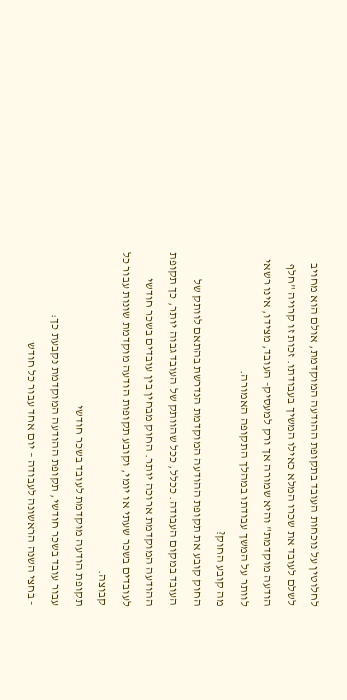לחלוטין על נוכחות העובד בתקופת ההודעה המוקדמת, אולם הוא מחויב לשלם לעובד את שכרו המלא כאילו המשיך בעבודתו. זכות זו קרויה "חלף הודעה מוקדמת" והיא שמורה אך ורק למעסיק- העובד, מצידו, אינו רשאי לוותר על המשך עבודתו במהלך התקופה האמורה.
מה קובע החוק?
החוק קובע את תקופת ההודעה המוקדמת הנדרשת בהתאם לוותק של העובד במקום העבודה. ככלל, ככל שהוותק של העובד גבוה יותר, כך תקופת ההודעה המוקדמת ארוכה יותר. החוק מבחין בין עובדים בשכר חודשי לעובדים בשכר שעתי או יומי, וקובע תקופות הודעה מוקדמת שונות עבור כל קבוצה.
תקופת הודעה מוקדמת לעובד בשכר חודשי
עבור עובד בשכר חודשי, תקופת ההודעה המוקדמת נקבעת כך:
- בחצי השנה הראשונה לעבודה – יום אחד עבור כל חודש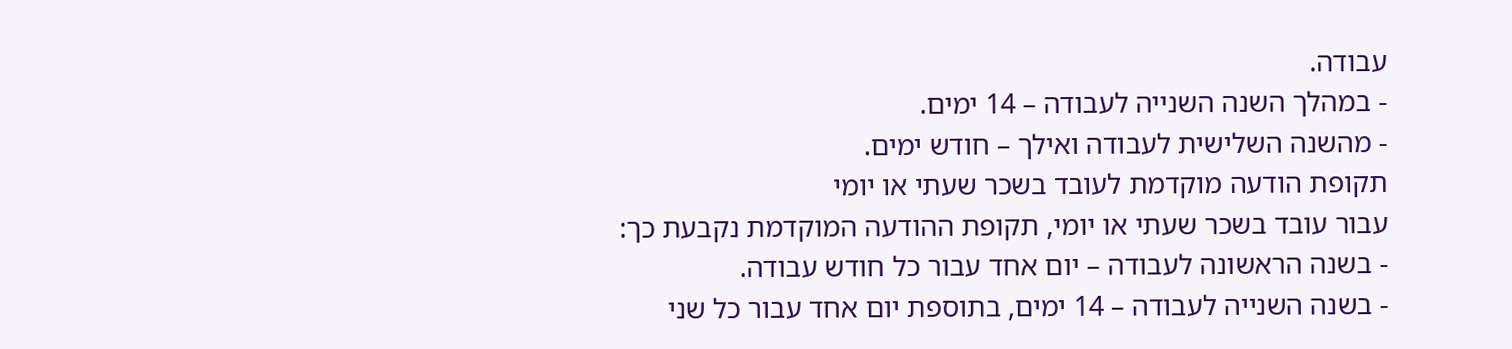עבודה.
- במהלך השנה השנייה לעבודה – 14 ימים.
- מהשנה השלישית לעבודה ואילך – חודש ימים.
תקופת הודעה מוקדמת לעובד בשכר שעתי או יומי
עבור עובד בשכר שעתי או יומי, תקופת ההודעה המוקדמת נקבעת כך:
- בשנה הראשונה לעבודה – יום אחד עבור כל חודש עבודה.
- בשנה השנייה לעבודה – 14 ימים, בתוספת יום אחד עבור כל שני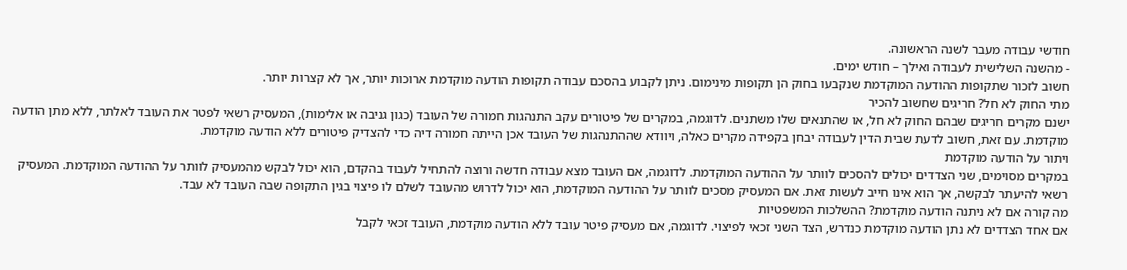חודשי עבודה מעבר לשנה הראשונה.
- מהשנה השלישית לעבודה ואילך – חודש ימים.
חשוב לזכור שתקופות ההודעה המוקדמת שנקבעו בחוק הן תקופות מינימום. ניתן לקבוע בהסכם עבודה תקופות הודעה מוקדמת ארוכות יותר, אך לא קצרות יותר.
מתי החוק לא חל? חריגים שחשוב להכיר
ישנם מקרים חריגים שבהם החוק לא חל, או שהתנאים שלו משתנים. לדוגמה, במקרים של פיטורים עקב התנהגות חמורה של העובד (כגון גניבה או אלימות), המעסיק רשאי לפטר את העובד לאלתר, ללא מתן הודעה מוקדמת. עם זאת, חשוב לדעת שבית הדין לעבודה יבחן בקפידה מקרים כאלה, ויוודא שההתנהגות של העובד אכן הייתה חמורה דיה כדי להצדיק פיטורים ללא הודעה מוקדמת.
ויתור על הודעה מוקדמת
במקרים מסוימים, שני הצדדים יכולים להסכים לוותר על ההודעה המוקדמת. לדוגמה, אם העובד מצא עבודה חדשה ורוצה להתחיל לעבוד בהקדם, הוא יכול לבקש מהמעסיק לוותר על ההודעה המוקדמת. המעסיק רשאי להיעתר לבקשה, אך הוא אינו חייב לעשות זאת. אם המעסיק מסכים לוותר על ההודעה המוקדמת, הוא יכול לדרוש מהעובד לשלם לו פיצוי בגין התקופה שבה העובד לא עבד.
מה קורה אם לא ניתנה הודעה מוקדמת? ההשלכות המשפטיות
אם אחד הצדדים לא נתן הודעה מוקדמת כנדרש, הצד השני זכאי לפיצוי. לדוגמה, אם מעסיק פיטר עובד ללא הודעה מוקדמת, העובד זכאי לקבל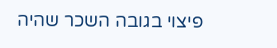פיצוי בגובה השכר שהיה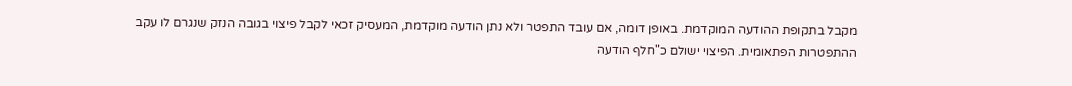מקבל בתקופת ההודעה המוקדמת. באופן דומה, אם עובד התפטר ולא נתן הודעה מוקדמת, המעסיק זכאי לקבל פיצוי בגובה הנזק שנגרם לו עקב ההתפטרות הפתאומית. הפיצוי ישולם כ"חלף הודעה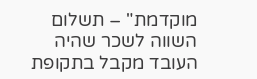מוקדמת" – תשלום השווה לשכר שהיה העובד מקבל בתקופת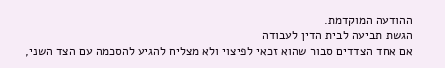ההודעה המוקדמת.
הגשת תביעה לבית הדין לעבודה
אם אחד הצדדים סבור שהוא זכאי לפיצוי ולא מצליח להגיע להסכמה עם הצד השני,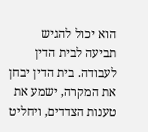הוא יכול להגיש תביעה לבית הדין לעבודה. בית הדין יבחן את המקרה, ישמע את טענות הצדדים, ויחליט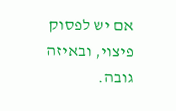אם יש לפסוק פיצוי, ובאיזה גובה.